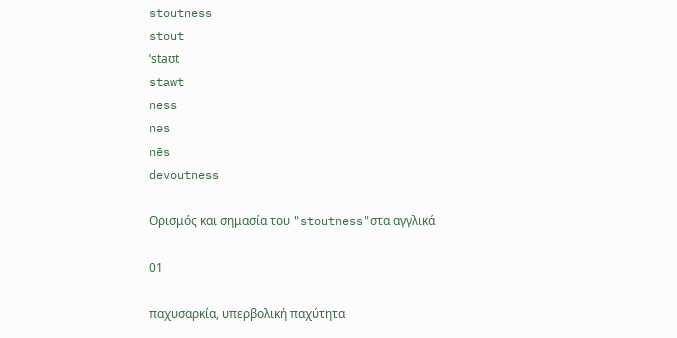stoutness
stout
ˈstaʊt
stawt
ness
nəs
nēs
devoutness

Ορισμός και σημασία του "stoutness"στα αγγλικά

01

παχυσαρκία, υπερβολική παχύτητα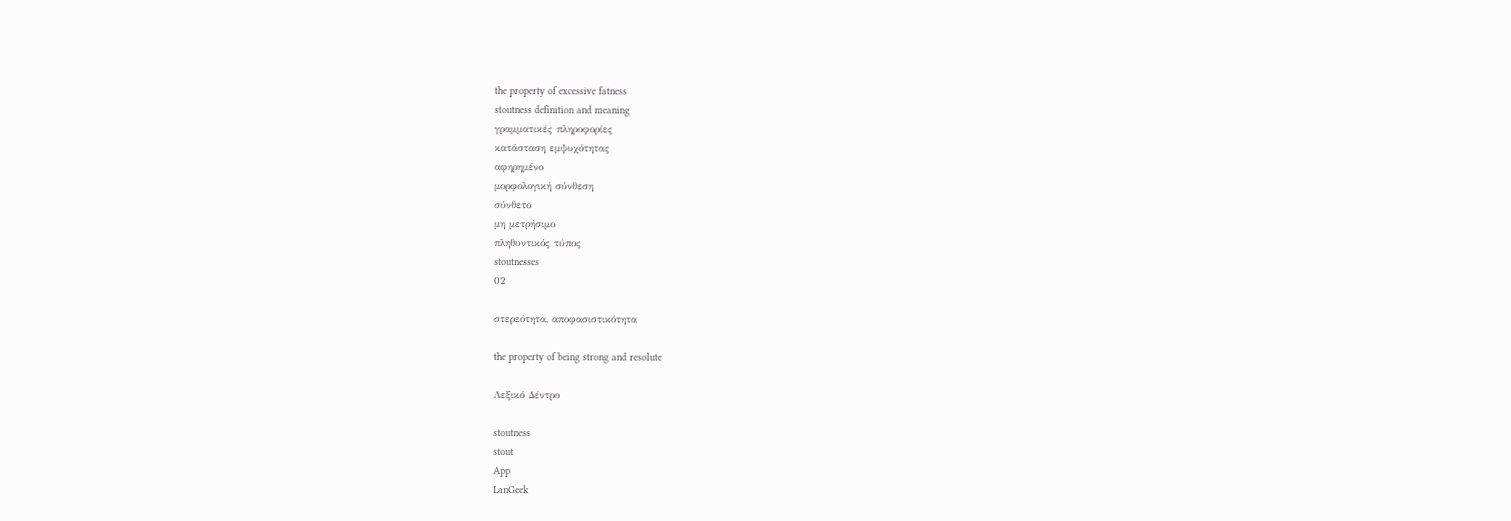the property of excessive fatness
stoutness definition and meaning
γραμματικές πληροφορίες
κατάσταση εμψυχότητας
αφηρημένο
μορφολογική σύνθεση
σύνθετο
μη μετρήσιμο
πληθυντικός τύπος
stoutnesses
02

στερεότητα, αποφασιστικότητα

the property of being strong and resolute

Λεξικό Δέντρο

stoutness
stout
App
LanGeek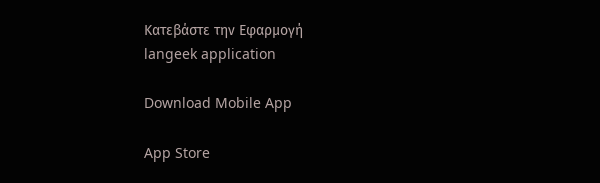Κατεβάστε την Εφαρμογή
langeek application

Download Mobile App

App Store